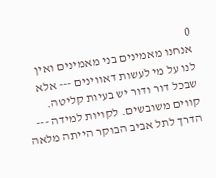0
אנחנו מאמינים בני מאמינים ואין לנו על מי לעשות דאווינים --- אלא שבכל דור ודור יש בעיות קליטה. קווים משובשים. לקויות למידה --- הדרך לתל אביב הבוקר הייתה מלאה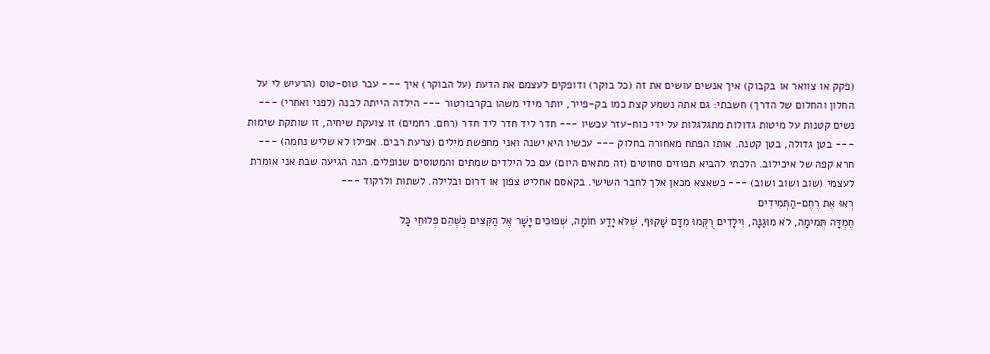(פקק או צוואר או בקבוק) איך אנשים עושים את זה (כל בוקר) ודופקים לעצמם את הדעת (על הבוקר) איך --- עבר טוס-טוס (הרעיש לי על החלון והחלום של הדרך) חשבתי: גם אתה נשמע קצת כמו בק-פייר, יותר מידי משהו בקרבורטור --- הילדה הייתה לבנה (לפני ואחרי) --- נשים קטנות על מיטות גדולות מתגלגלות על ידי כוח-עזר עכשיו --- חדר ליד חדר ליד חדר (רחם. רחמים) זו צועקת שיחיה, זו שותקת שימות --- בטן גדולה, בטן קטנה. אותו הפתח מאחורה בחלוק --- עכשיו היא ישנה ואני מחפשת מילים (צרעת רבים. אפילו לא שליש נחמה) --- חרא קפה של איכילוב. הלכתי להביא תפוזים סחוטים (זה מתאים היום) עם כל הילדים שמתים והמטוסים שנופלים. הנה הגיעה שבת אני אומרת לעצמי (שוב ושוב ושוב) --- כשאצא מכאן אלך לחבר השישי. בקאסם אחליט צפון או דרום ובלילה. לשתות ולרקוד ---
רְאוּ אֶת רֶחֶם-הַתְּמִידִים
חֶמְדָּה תְּמִימָה, לֹא מוּגַנָּה, וִילָדִים רֻקְּמוּ מִדָּם שָׁקוּף, שֶׁלֹּא יָדַע חוֹמָה, שְׁפוּכִים יָשָׁר אֶל הַקִּצִּים כְּשֶׁהֵם פְּלוּחֵי כָּל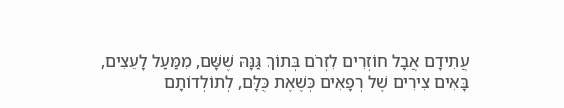עֲתִידָם אֲבָל חוֹזְרִים לִזְרֹם בְּתוֹךְ גַּנָּהּ שֶׁשָּׁם, מִמַּעַל לָעֵצִים, בָּאִים צִירִים שֶׁל רְפָאִים כְּשֶׁאֶת כֻּלָּם, לְתוֹלְדוֹתָם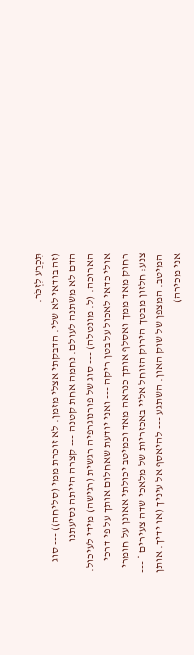תִּכְרַע לִזְכֹּר.
(זה בודאי לא שלי. הדבקתי אצלי מזמן. לא זוכרת ממי (סליחה)) --- סוג הדם לא משתנה לעולם. נחמה אחת קטנה --- קצרה הייתה נסיעתנו הארוכה. (ל. מונטלה) --- סוג של פורנוגרפיה רגשית (רגישה) מידי לעיכול. אולי כדאי לאכול על בטן ריקה --- ואני יודעת שאחלום אותך על פי דרכי רחוק מאד ממך ואסלף אותך כנראה מאד וכמיטב יכולתי אאונן על חומרי צנע: חלזון מבטך הירוק הזוחל אליי באכזריות של מלאכי שדה צעירים * --- המיטב. המצפן של שוק האון. השתגע --- להיאסף אל עיניך (או ידיך. אותן אני מכירה)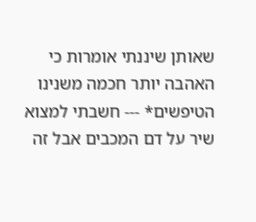שאותן שיננתי אומרות כי האהבה יותר חכמה משנינו הטיפשים* --- חשבתי למצוא שיר על דם המכבים אבל זה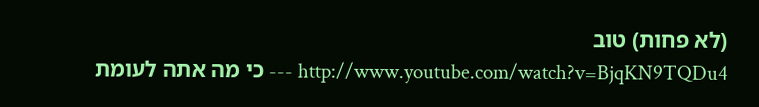(לא פחות) טוב
http://www.youtube.com/watch?v=BjqKN9TQDu4 --- כי מה אתה לעומת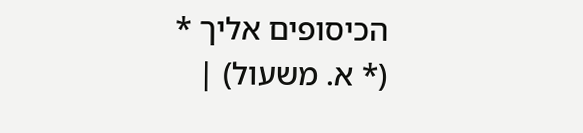הכיסופים אליך *
(* א. משעול) |